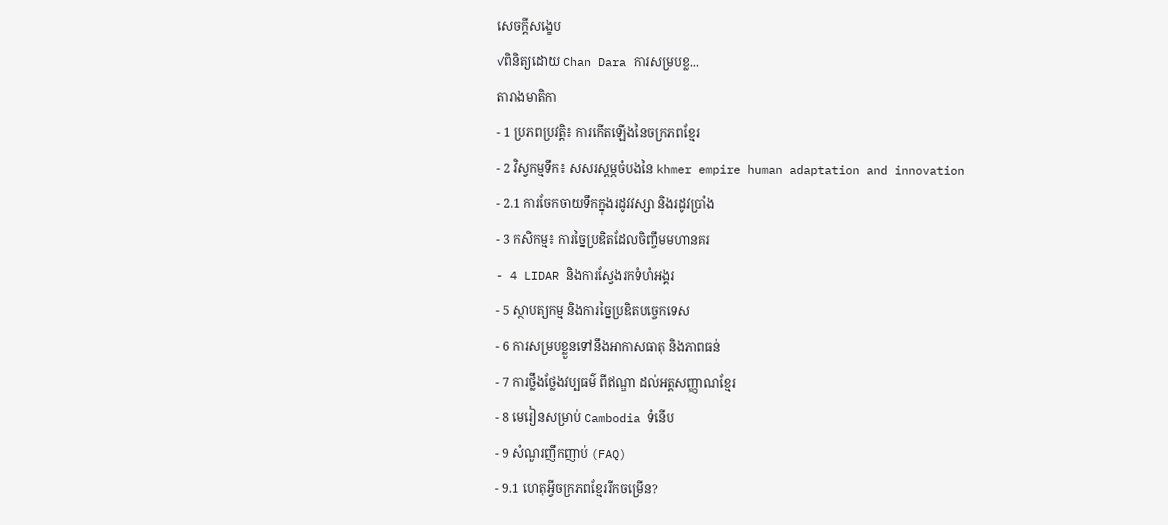សេចក្តីសង្ខេប
✓ពិនិត្យដោយ Chan Dara ការសម្របខ្ល...
តារាងមាតិកា
- 1 ប្រភពប្រវត្តិ៖ ការកើតឡើងនៃចក្រភពខ្មែរ
- 2 វិស្វកម្មទឹក៖ សសរស្ដម្ភចំបងនៃ khmer empire human adaptation and innovation
- 2.1 ការចែកចាយទឹកក្នុងរដូវវស្សា និងរដូវប្រាំង
- 3 កសិកម្ម៖ ការច្នៃប្រឌិតដែលចិញ្ចឹមមហានគរ
- 4 LIDAR និងការស្វែងរកទំហំអង្គរ
- 5 ស្ថាបត្យកម្ម និងការច្នៃប្រឌិតបច្ចេកទេស
- 6 ការសម្របខ្លួនទៅនឹងអាកាសធាតុ និងភាពធន់
- 7 ការថ្លឹងថ្លែងវប្បធម៌ ពីឥណ្ឌា ដល់អត្តសញ្ញាណខ្មែរ
- 8 មេរៀនសម្រាប់ Cambodia ទំនើប
- 9 សំណួរញឹកញាប់ (FAQ)
- 9.1 ហេតុអ្វីចក្រភពខ្មែររីកចម្រើន?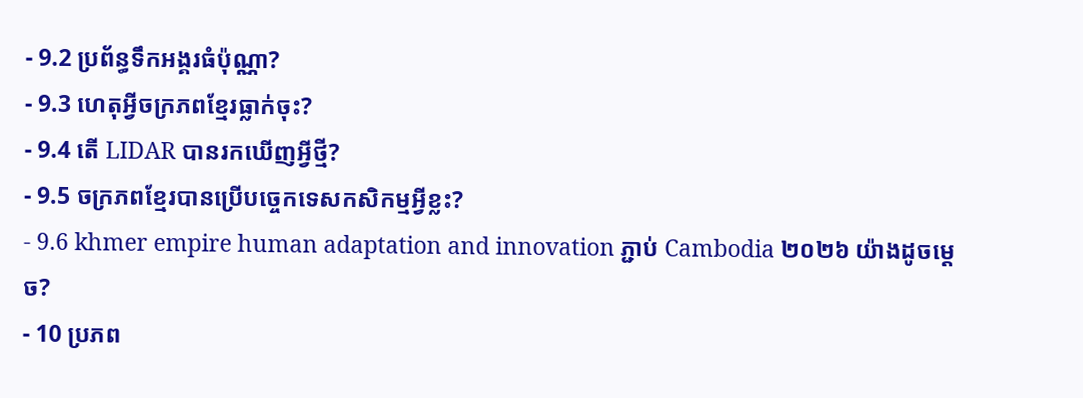- 9.2 ប្រព័ន្ធទឹកអង្គរធំប៉ុណ្ណា?
- 9.3 ហេតុអ្វីចក្រភពខ្មែរធ្លាក់ចុះ?
- 9.4 តើ LIDAR បានរកឃើញអ្វីថ្មី?
- 9.5 ចក្រភពខ្មែរបានប្រើបច្ចេកទេសកសិកម្មអ្វីខ្លះ?
- 9.6 khmer empire human adaptation and innovation ភ្ជាប់ Cambodia ២០២៦ យ៉ាងដូចម្ដេច?
- 10 ប្រភព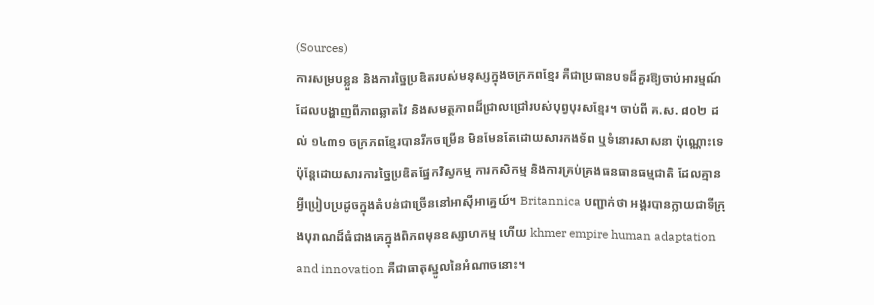(Sources)
ការសម្របខ្លួន និងការច្នៃប្រឌិតរបស់មនុស្សក្នុងចក្រភពខ្មែរ គឺជាប្រធានបទដ៏គួរឱ្យចាប់អារម្មណ៍ ដែលបង្ហាញពីភាពឆ្លាតវៃ និងសមត្ថភាពដ៏ជ្រាលជ្រៅរបស់បុព្វបុរសខ្មែរ។ ចាប់ពី គ.ស. ៨០២ ដល់ ១៤៣១ ចក្រភពខ្មែរបានរីកចម្រើន មិនមែនតែដោយសារកងទ័ព ឬទំនោរសាសនា ប៉ុណ្ណោះទេ ប៉ុន្តែដោយសារការច្នៃប្រឌិតផ្នែកវិស្វកម្ម ការកសិកម្ម និងការគ្រប់គ្រងធនធានធម្មជាតិ ដែលគ្មានអ្វីប្រៀបប្រដូចក្នុងតំបន់ជាច្រើននៅអាស៊ីអាគ្នេយ៍។ Britannica បញ្ជាក់ថា អង្គរបានក្លាយជាទីក្រុងបុរាណដ៏ធំជាងគេក្នុងពិភពមុនឧស្សាហកម្ម ហើយ khmer empire human adaptation and innovation គឺជាធាតុស្នូលនៃអំណាចនោះ។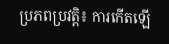ប្រភពប្រវត្តិ៖ ការកើតឡើ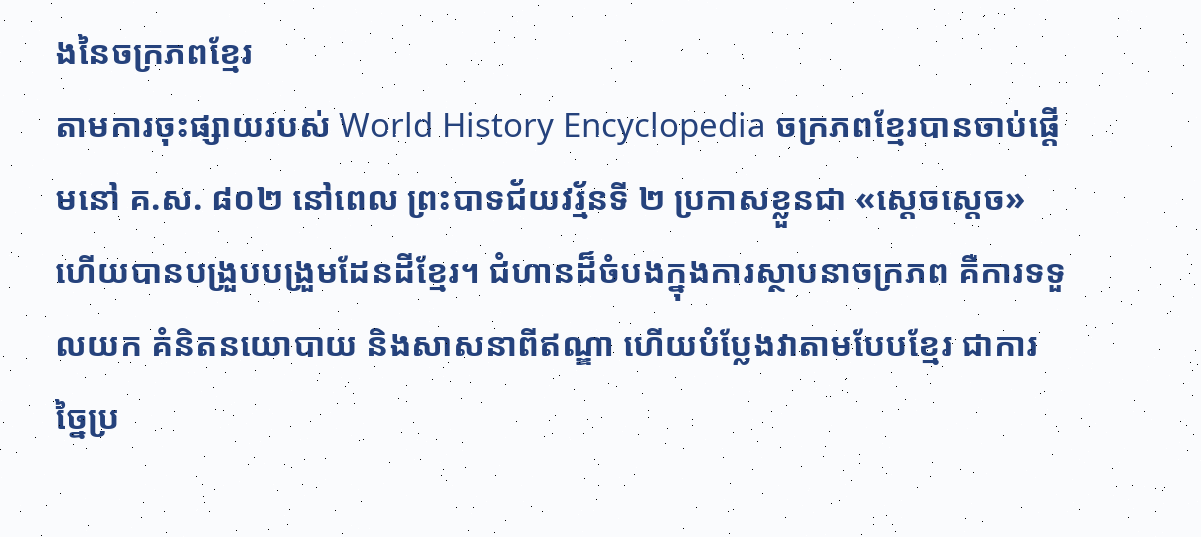ងនៃចក្រភពខ្មែរ
តាមការចុះផ្សាយរបស់ World History Encyclopedia ចក្រភពខ្មែរបានចាប់ផ្តើមនៅ គ.ស. ៨០២ នៅពេល ព្រះបាទជ័យវរ្ម័នទី ២ ប្រកាសខ្លួនជា «ស្ដេចស្ដេច» ហើយបានបង្រួបបង្រួមដែនដីខ្មែរ។ ជំហានដ៏ចំបងក្នុងការស្ថាបនាចក្រភព គឺការទទួលយក គំនិតនយោបាយ និងសាសនាពីឥណ្ឌា ហើយបំប្លែងវាតាមបែបខ្មែរ ជាការច្នៃប្រ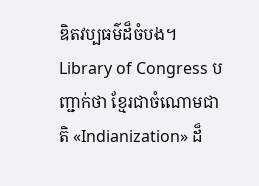ឌិតវប្បធម៌ដ៏ចំបង។ Library of Congress បញ្ជាក់ថា ខ្មែរជាចំណោមជាតិ «Indianization» ដ៏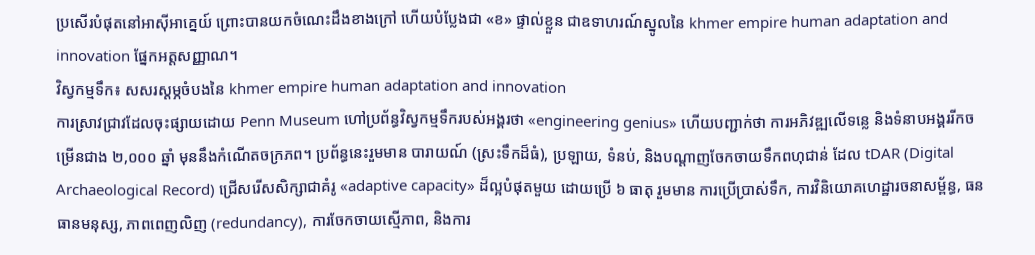ប្រសើរបំផុតនៅអាស៊ីអាគ្នេយ៍ ព្រោះបានយកចំណេះដឹងខាងក្រៅ ហើយបំប្លែងជា «ខ» ផ្ទាល់ខ្លួន ជាឧទាហរណ៍ស្នូលនៃ khmer empire human adaptation and innovation ផ្នែកអត្តសញ្ញាណ។
វិស្វកម្មទឹក៖ សសរស្ដម្ភចំបងនៃ khmer empire human adaptation and innovation
ការស្រាវជ្រាវដែលចុះផ្សាយដោយ Penn Museum ហៅប្រព័ន្ធវិស្វកម្មទឹករបស់អង្គរថា «engineering genius» ហើយបញ្ជាក់ថា ការអភិវឌ្ឍលើទន្លេ និងទំនាបអង្គររីកចម្រើនជាង ២,០០០ ឆ្នាំ មុននឹងកំណើតចក្រភព។ ប្រព័ន្ធនេះរួមមាន បារាយណ៍ (ស្រះទឹកដ៏ធំ), ប្រឡាយ, ទំនប់, និងបណ្តាញចែកចាយទឹកពហុជាន់ ដែល tDAR (Digital Archaeological Record) ជ្រើសរើសសិក្សាជាគំរូ «adaptive capacity» ដ៏ល្អបំផុតមួយ ដោយប្រើ ៦ ធាតុ រួមមាន ការប្រើប្រាស់ទឹក, ការវិនិយោគហេដ្ឋារចនាសម្ព័ន្ធ, ធនធានមនុស្ស, ភាពពេញលិញ (redundancy), ការចែកចាយស្មើភាព, និងការ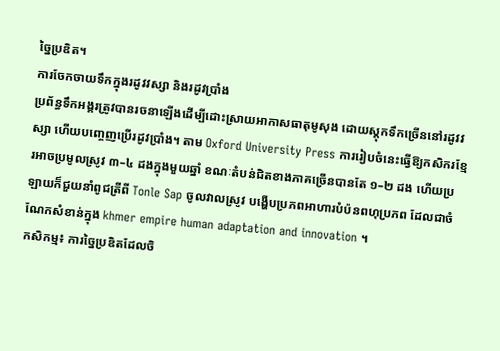ច្នៃប្រឌិត។
ការចែកចាយទឹកក្នុងរដូវវស្សា និងរដូវប្រាំង
ប្រព័ន្ធទឹកអង្គរត្រូវបានរចនាឡើងដើម្បីដោះស្រាយអាកាសធាតុមូសុង ដោយស្ដុកទឹកច្រើននៅរដូវវស្សា ហើយបញ្ចេញប្រើរដូវប្រាំង។ តាម Oxford University Press ការរៀបចំនេះធ្វើឱ្យកសិករខ្មែរអាចប្រមូលស្រូវ ៣–៤ ដងក្នុងមួយឆ្នាំ ខណៈតំបន់ជិតខាងភាគច្រើនបានតែ ១–២ ដង ហើយប្រឡាយក៏ជួយនាំពូជត្រីពី Tonle Sap ចូលវាលស្រូវ បង្ហើបប្រភពអាហារបំប៉នពហុប្រភព ដែលជាចំណែកសំខាន់ក្នុង khmer empire human adaptation and innovation ។
កសិកម្ម៖ ការច្នៃប្រឌិតដែលចិ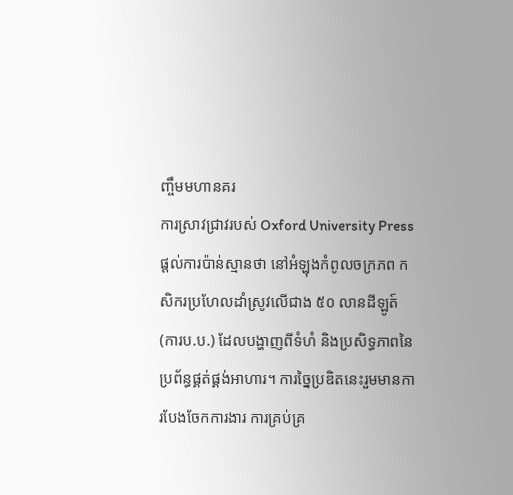ញ្ចឹមមហានគរ
ការស្រាវជ្រាវរបស់ Oxford University Press ផ្ដល់ការប៉ាន់ស្មានថា នៅអំឡុងកំពូលចក្រភព កសិករប្រហែលដាំស្រូវលើជាង ៥០ លានដីឡូត៍ (ការប.ប.) ដែលបង្ហាញពីទំហំ និងប្រសិទ្ធភាពនៃប្រព័ន្ធផ្គត់ផ្គង់អាហារ។ ការច្នៃប្រឌិតនេះរួមមានការបែងចែកការងារ ការគ្រប់គ្រ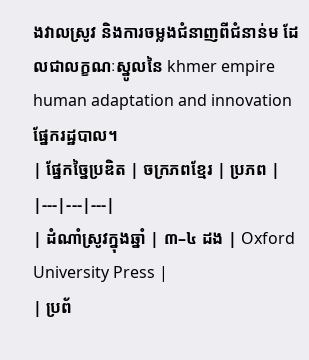ងវាលស្រូវ និងការចម្លងជំនាញពីជំនាន់ម ដែលជាលក្ខណៈស្នូលនៃ khmer empire human adaptation and innovation ផ្នែករដ្ឋបាល។
| ផ្នែកច្នៃប្រឌិត | ចក្រភពខ្មែរ | ប្រភព |
|---|---|---|
| ដំណាំស្រូវក្នុងឆ្នាំ | ៣–៤ ដង | Oxford University Press |
| ប្រព័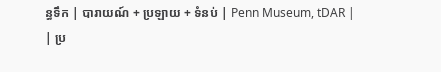ន្ធទឹក | បារាយណ៍ + ប្រឡាយ + ទំនប់ | Penn Museum, tDAR |
| ប្រ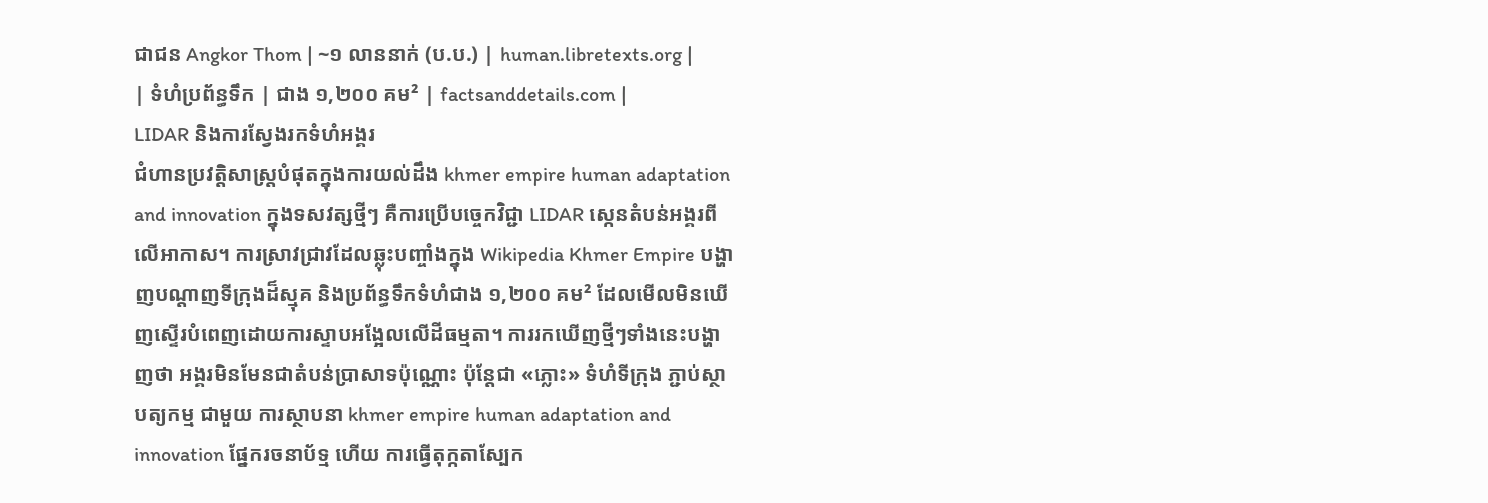ជាជន Angkor Thom | ~១ លាននាក់ (ប.ប.) | human.libretexts.org |
| ទំហំប្រព័ន្ធទឹក | ជាង ១,២០០ គម² | factsanddetails.com |
LIDAR និងការស្វែងរកទំហំអង្គរ
ជំហានប្រវត្តិសាស្ត្របំផុតក្នុងការយល់ដឹង khmer empire human adaptation and innovation ក្នុងទសវត្សថ្មីៗ គឺការប្រើបច្ចេកវិជ្ជា LIDAR ស្កេនតំបន់អង្គរពីលើអាកាស។ ការស្រាវជ្រាវដែលឆ្លុះបញ្ចាំងក្នុង Wikipedia Khmer Empire បង្ហាញបណ្តាញទីក្រុងដ៏ស្មុគ និងប្រព័ន្ធទឹកទំហំជាង ១,២០០ គម² ដែលមើលមិនឃើញស្ទើរបំពេញដោយការស្ទាបអង្អែលលើដីធម្មតា។ ការរកឃើញថ្មីៗទាំងនេះបង្ហាញថា អង្គរមិនមែនជាតំបន់ប្រាសាទប៉ុណ្ណោះ ប៉ុន្តែជា «ភ្លោះ» ទំហំទីក្រុង ភ្ជាប់ស្ថាបត្យកម្ម ជាមួយ ការស្ថាបនា khmer empire human adaptation and innovation ផ្នែករចនាប័ទ្ម ហើយ ការធ្វើតុក្កតាស្បែក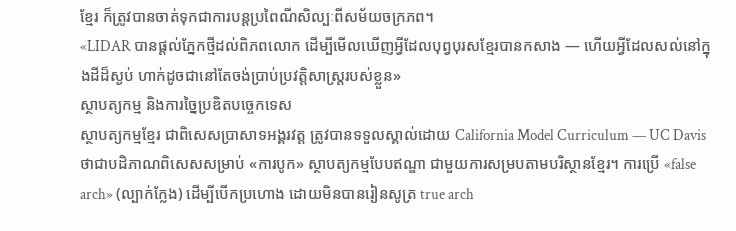ខ្មែរ ក៏ត្រូវបានចាត់ទុកជាការបន្តប្រពៃណីសិល្បៈពីសម័យចក្រភព។
«LIDAR បានផ្ដល់ភ្នែកថ្មីដល់ពិភពលោក ដើម្បីមើលឃើញអ្វីដែលបុព្វបុរសខ្មែរបានកសាង — ហើយអ្វីដែលសល់នៅក្នុងដីដ៏ស្ងប់ ហាក់ដូចជានៅតែចង់ប្រាប់ប្រវត្តិសាស្ត្ររបស់ខ្លួន»
ស្ថាបត្យកម្ម និងការច្នៃប្រឌិតបច្ចេកទេស
ស្ថាបត្យកម្មខ្មែរ ជាពិសេសប្រាសាទអង្គរវត្ត ត្រូវបានទទួលស្គាល់ដោយ California Model Curriculum — UC Davis ថាជាបដិភាណពិសេសសម្រាប់ «ការបូក» ស្ថាបត្យកម្មបែបឥណ្ឌា ជាមួយការសម្របតាមបរិស្ថានខ្មែរ។ ការប្រើ «false arch» (ល្បាក់ក្លែង) ដើម្បីបើកប្រហោង ដោយមិនបានរៀនសូត្រ true arch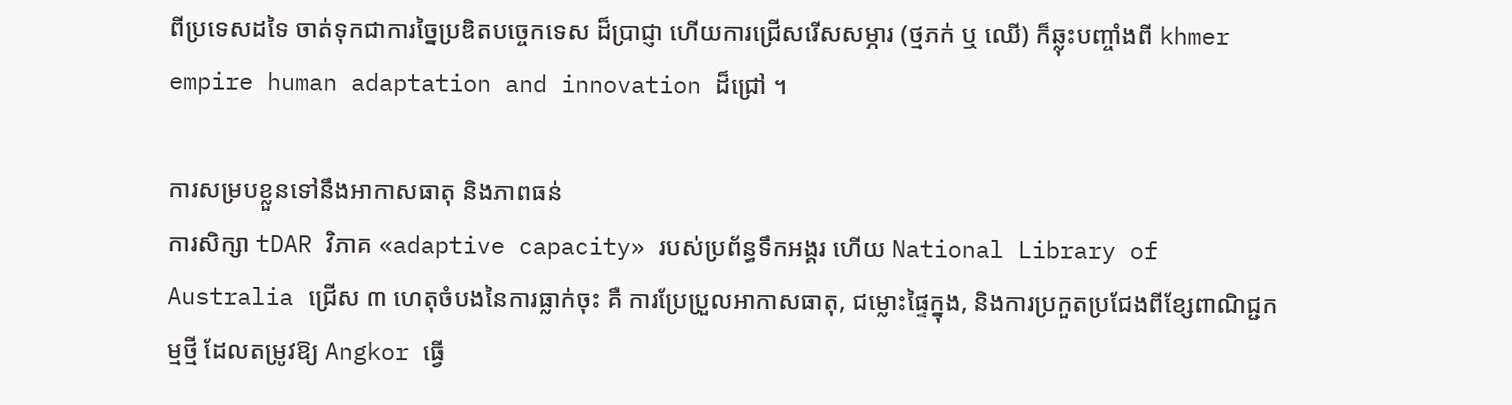ពីប្រទេសដទៃ ចាត់ទុកជាការច្នៃប្រឌិតបច្ចេកទេស ដ៏ប្រាជ្ញា ហើយការជ្រើសរើសសម្ភារ (ថ្មភក់ ឬ ឈើ) ក៏ឆ្លុះបញ្ចាំងពី khmer empire human adaptation and innovation ដ៏ជ្រៅ ។

ការសម្របខ្លួនទៅនឹងអាកាសធាតុ និងភាពធន់
ការសិក្សា tDAR វិភាគ «adaptive capacity» របស់ប្រព័ន្ធទឹកអង្គរ ហើយ National Library of Australia ជ្រើស ៣ ហេតុចំបងនៃការធ្លាក់ចុះ គឺ ការប្រែប្រួលអាកាសធាតុ, ជម្លោះផ្ទៃក្នុង, និងការប្រកួតប្រជែងពីខ្សែពាណិជ្ជកម្មថ្មី ដែលតម្រូវឱ្យ Angkor ធ្វើ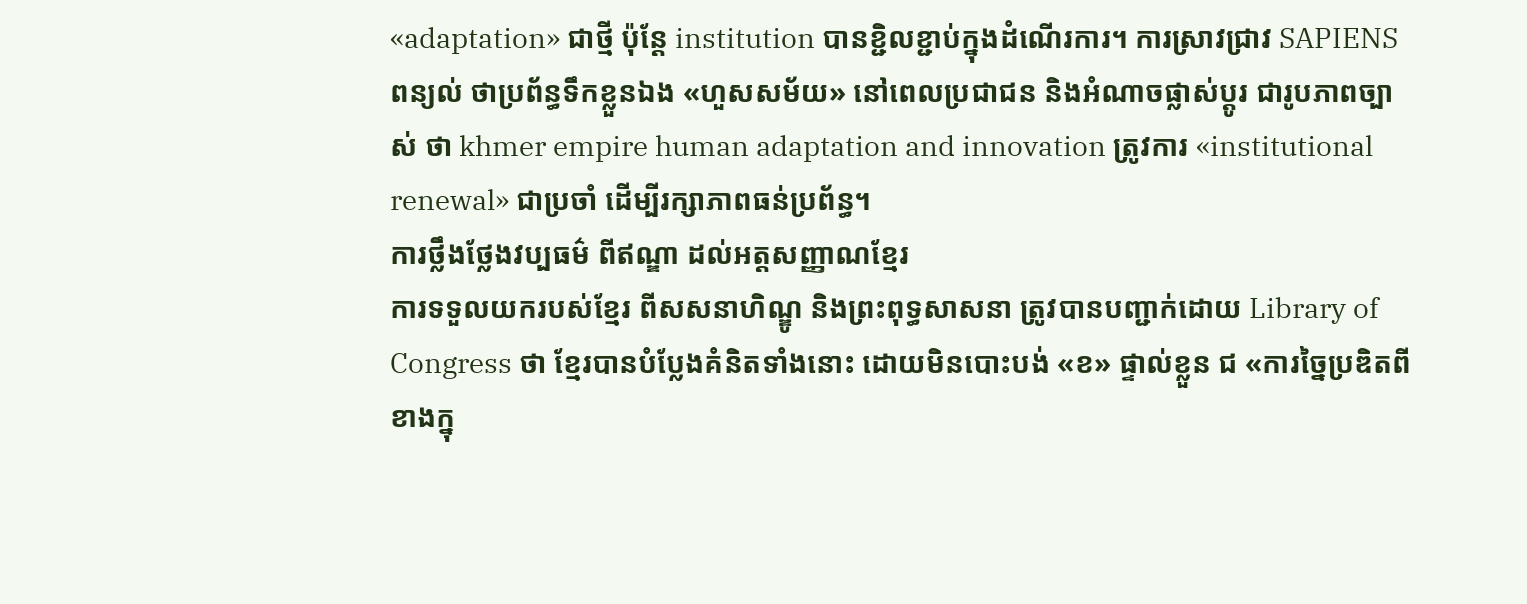«adaptation» ជាថ្មី ប៉ុន្ដែ institution បានខ្ជិលខ្ជាប់ក្នុងដំណើរការ។ ការស្រាវជ្រាវ SAPIENS ពន្យល់ ថាប្រព័ន្ធទឹកខ្លួនឯង «ហួសសម័យ» នៅពេលប្រជាជន និងអំណាចផ្លាស់ប្ដូរ ជារូបភាពច្បាស់ ថា khmer empire human adaptation and innovation ត្រូវការ «institutional renewal» ជាប្រចាំ ដើម្បីរក្សាភាពធន់ប្រព័ន្ធ។
ការថ្លឹងថ្លែងវប្បធម៌ ពីឥណ្ឌា ដល់អត្តសញ្ញាណខ្មែរ
ការទទួលយករបស់ខ្មែរ ពីសសនាហិណ្ឌូ និងព្រះពុទ្ធសាសនា ត្រូវបានបញ្ជាក់ដោយ Library of Congress ថា ខ្មែរបានបំប្លែងគំនិតទាំងនោះ ដោយមិនបោះបង់ «ខ» ផ្ទាល់ខ្លួន ជ «ការច្នៃប្រឌិតពីខាងក្នុ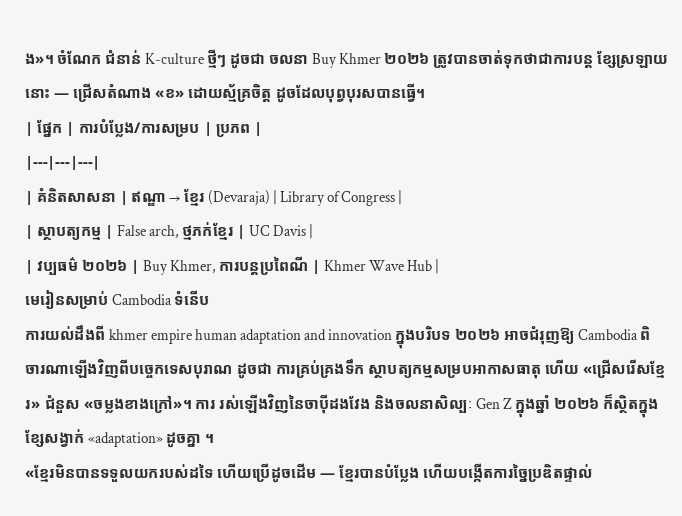ង»។ ចំណែក ជំនាន់ K-culture ថ្មីៗ ដូចជា ចលនា Buy Khmer ២០២៦ ត្រូវបានចាត់ទុកថាជាការបន្ត ខ្សែស្រឡាយនោះ — ជ្រើសតំណាង «ខ» ដោយស្ម័គ្រចិត្ត ដូចដែលបុព្វបុរសបានធ្វើ។
| ផ្នែក | ការបំប្លែង/ការសម្រប | ប្រភព |
|---|---|---|
| គំនិតសាសនា | ឥណ្ឌា → ខ្មែរ (Devaraja) | Library of Congress |
| ស្ថាបត្យកម្ម | False arch, ថ្មភក់ខ្មែរ | UC Davis |
| វប្បធម៌ ២០២៦ | Buy Khmer, ការបន្តប្រពៃណី | Khmer Wave Hub |
មេរៀនសម្រាប់ Cambodia ទំនើប
ការយល់ដឹងពី khmer empire human adaptation and innovation ក្នុងបរិបទ ២០២៦ អាចជំរុញឱ្យ Cambodia ពិចារណាឡើងវិញពីបច្ចេកទេសបុរាណ ដូចជា ការគ្រប់គ្រងទឹក ស្ថាបត្យកម្មសម្របអាកាសធាតុ ហើយ «ជ្រើសរើសខ្មែរ» ជំនួស «ចម្លងខាងក្រៅ»។ ការ រស់ឡើងវិញនៃចាប៉ីដងវែង និងចលនាសិល្បៈ Gen Z ក្នុងឆ្នាំ ២០២៦ ក៏ស្ថិតក្នុងខ្សែសង្វាក់ «adaptation» ដូចគ្នា ។
«ខ្មែរមិនបានទទួលយករបស់ដទៃ ហើយប្រើដូចដើម — ខ្មែរបានបំប្លែង ហើយបង្កើតការច្នៃប្រឌិតផ្ទាល់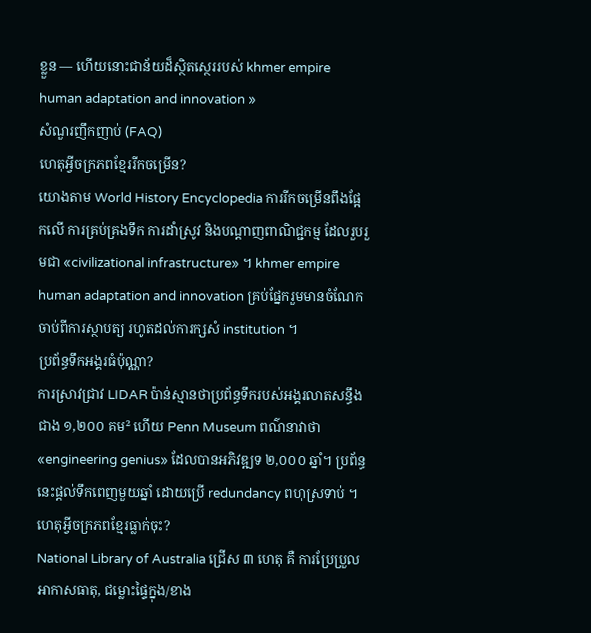ខ្លួន — ហើយនោះជាន័យដ៏ស្ថិតស្ថេររបស់ khmer empire human adaptation and innovation »
សំណួរញឹកញាប់ (FAQ)
ហេតុអ្វីចក្រភពខ្មែររីកចម្រើន?
យោងតាម World History Encyclopedia ការរីកចម្រើនពឹងផ្អែកលើ ការគ្រប់គ្រងទឹក ការដាំស្រូវ និងបណ្តាញពាណិជ្ជកម្ម ដែលរួបរួមជា «civilizational infrastructure» ។ khmer empire human adaptation and innovation គ្រប់ផ្នែករួមមានចំណែក ចាប់ពីការស្ថាបត្យ រហូតដល់ការក្សសំ institution ។
ប្រព័ន្ធទឹកអង្គរធំប៉ុណ្ណា?
ការស្រាវជ្រាវ LIDAR ប៉ាន់ស្មានថាប្រព័ន្ធទឹករបស់អង្គរលាតសន្ធឹងជាង ១,២០០ គម² ហើយ Penn Museum ពណ៌នាវាថា «engineering genius» ដែលបានអភិវឌ្ឍទ ២,០០០ ឆ្នាំ។ ប្រព័ន្ធនេះផ្ដល់ទឹកពេញមួយឆ្នាំ ដោយប្រើ redundancy ពហុស្រទាប់ ។
ហេតុអ្វីចក្រភពខ្មែរធ្លាក់ចុះ?
National Library of Australia ជ្រើស ៣ ហេតុ គឺ ការប្រែប្រួលអាកាសធាតុ, ជម្លោះផ្ទៃក្នុង/ខាង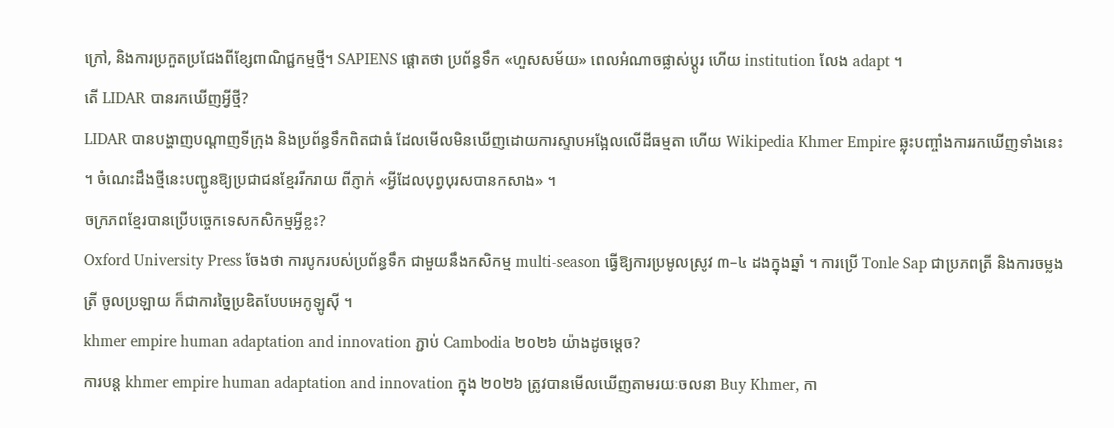ក្រៅ, និងការប្រកួតប្រជែងពីខ្សែពាណិជ្ជកម្មថ្មី។ SAPIENS ផ្ដោតថា ប្រព័ន្ធទឹក «ហួសសម័យ» ពេលអំណាចផ្លាស់ប្ដូរ ហើយ institution លែង adapt ។
តើ LIDAR បានរកឃើញអ្វីថ្មី?
LIDAR បានបង្ហាញបណ្តាញទីក្រុង និងប្រព័ន្ធទឹកពិតជាធំ ដែលមើលមិនឃើញដោយការស្ទាបអង្អែលលើដីធម្មតា ហើយ Wikipedia Khmer Empire ឆ្លុះបញ្ចាំងការរកឃើញទាំងនេះ ។ ចំណេះដឹងថ្មីនេះបញ្ជូនឱ្យប្រជាជនខ្មែររីករាយ ពីភ្ញាក់ «អ្វីដែលបុព្វបុរសបានកសាង» ។
ចក្រភពខ្មែរបានប្រើបច្ចេកទេសកសិកម្មអ្វីខ្លះ?
Oxford University Press ចែងថា ការបូករបស់ប្រព័ន្ធទឹក ជាមួយនឹងកសិកម្ម multi-season ធ្វើឱ្យការប្រមូលស្រូវ ៣–៤ ដងក្នុងឆ្នាំ ។ ការប្រើ Tonle Sap ជាប្រភពត្រី និងការចម្លង ត្រី ចូលប្រឡាយ ក៏ជាការច្នៃប្រឌិតបែបអេកូឡូស៊ី ។
khmer empire human adaptation and innovation ភ្ជាប់ Cambodia ២០២៦ យ៉ាងដូចម្ដេច?
ការបន្ត khmer empire human adaptation and innovation ក្នុង ២០២៦ ត្រូវបានមើលឃើញតាមរយៈចលនា Buy Khmer, កា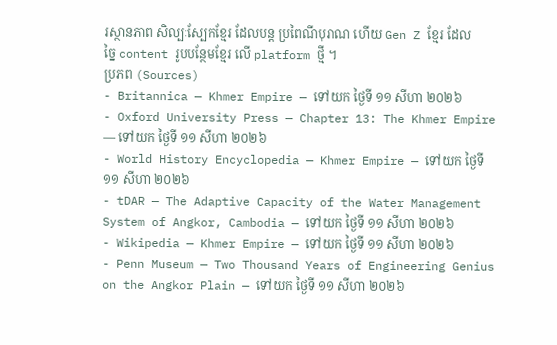រស្ថានភាព សិល្បៈស្បែកខ្មែរ ដែលបន្ត ប្រពៃណីបុរាណ ហើយ Gen Z ខ្មែរ ដែលច្នៃ content រូបបន្ថែមខ្មែរ លើ platform ថ្មី ។
ប្រភព (Sources)
- Britannica — Khmer Empire — ទៅយក ថ្ងៃទី ១១ សីហា ២០២៦
- Oxford University Press — Chapter 13: The Khmer Empire — ទៅយក ថ្ងៃទី ១១ សីហា ២០២៦
- World History Encyclopedia — Khmer Empire — ទៅយក ថ្ងៃទី ១១ សីហា ២០២៦
- tDAR — The Adaptive Capacity of the Water Management System of Angkor, Cambodia — ទៅយក ថ្ងៃទី ១១ សីហា ២០២៦
- Wikipedia — Khmer Empire — ទៅយក ថ្ងៃទី ១១ សីហា ២០២៦
- Penn Museum — Two Thousand Years of Engineering Genius on the Angkor Plain — ទៅយក ថ្ងៃទី ១១ សីហា ២០២៦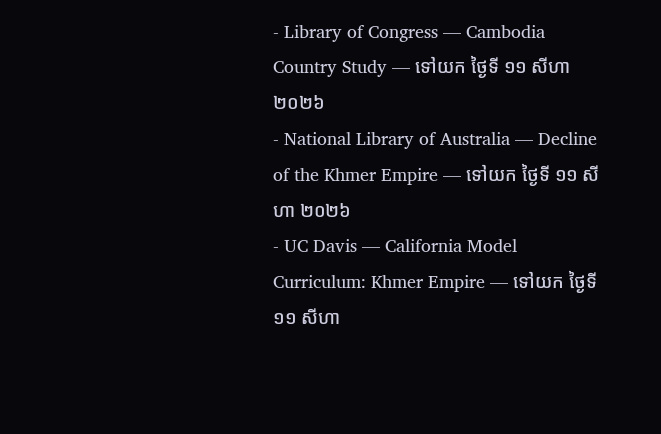- Library of Congress — Cambodia Country Study — ទៅយក ថ្ងៃទី ១១ សីហា ២០២៦
- National Library of Australia — Decline of the Khmer Empire — ទៅយក ថ្ងៃទី ១១ សីហា ២០២៦
- UC Davis — California Model Curriculum: Khmer Empire — ទៅយក ថ្ងៃទី ១១ សីហា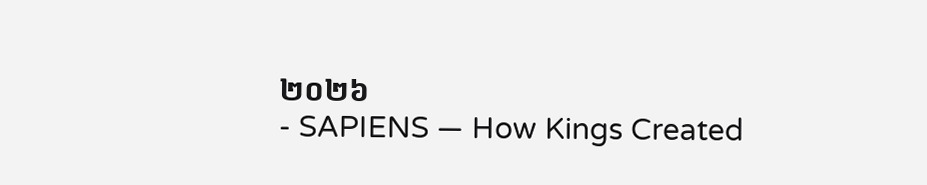២០២៦
- SAPIENS — How Kings Created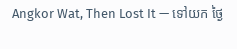Angkor Wat, Then Lost It — ទៅយក ថ្ងៃ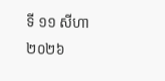ទី ១១ សីហា ២០២៦